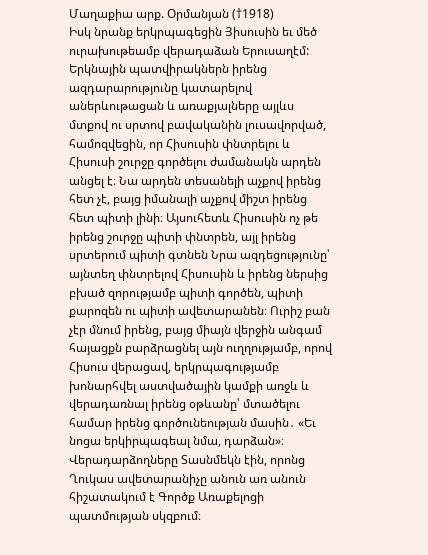Մաղաքիա արք. Օրմանյան (†1918)
Իսկ նրանք երկրպագեցին Յիսուսին եւ մեծ ուրախութեամբ վերադաձան Երուսաղէմ:
Երկնային պատվիրակներն իրենց ազդարարությունը կատարելով աներևութացան և առաքյալները այլևս մտքով ու սրտով բավականին լուսավորված, համոզվեցին, որ Հիսուսին փնտրելու և Հիսուսի շուրջը գործելու ժամանակն արդեն անցել է։ Նա արդեն տեսանելի աչքով իրենց հետ չէ, բայց իմանալի աչքով միշտ իրենց հետ պիտի լինի։ Այսուհետև Հիսուսին ոչ թե իրենց շուրջը պիտի փնտրեն, այլ իրենց սրտերում պիտի գտնեն Նրա ազդեցությունը՝ այնտեղ փնտրելով Հիսուսին և իրենց ներսից բխած զորությամբ պիտի գործեն, պիտի քարոզեն ու պիտի ավետարանեն։ Ուրիշ բան չէր մնում իրենց, բայց միայն վերջին անգամ հայացքն բարձրացնել այն ուղղությամբ, որով Հիսուս վերացավ, երկրպագությամբ խոնարհվել աստվածային կամքի առջև և վերադառնալ իրենց օթևանը՝ մտածելու համար իրենց գործունեության մասին․ «Եւ նոցա երկիրպագեալ նմա, դարձան»։
Վերադարձողները Տասնմեկն էին, որոնց Ղուկաս ավետարանիչը անուն առ անուն հիշատակում է Գործք Առաքելոցի պատմության սկզբում։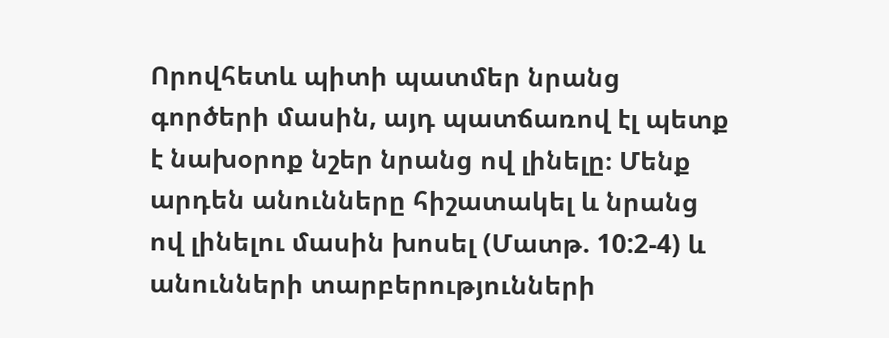Որովհետև պիտի պատմեր նրանց գործերի մասին, այդ պատճառով էլ պետք է նախօրոք նշեր նրանց ով լինելը։ Մենք արդեն անունները հիշատակել և նրանց ով լինելու մասին խոսել (Մատթ. 10:2-4) և անունների տարբերությունների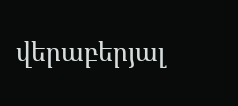վերաբերյալ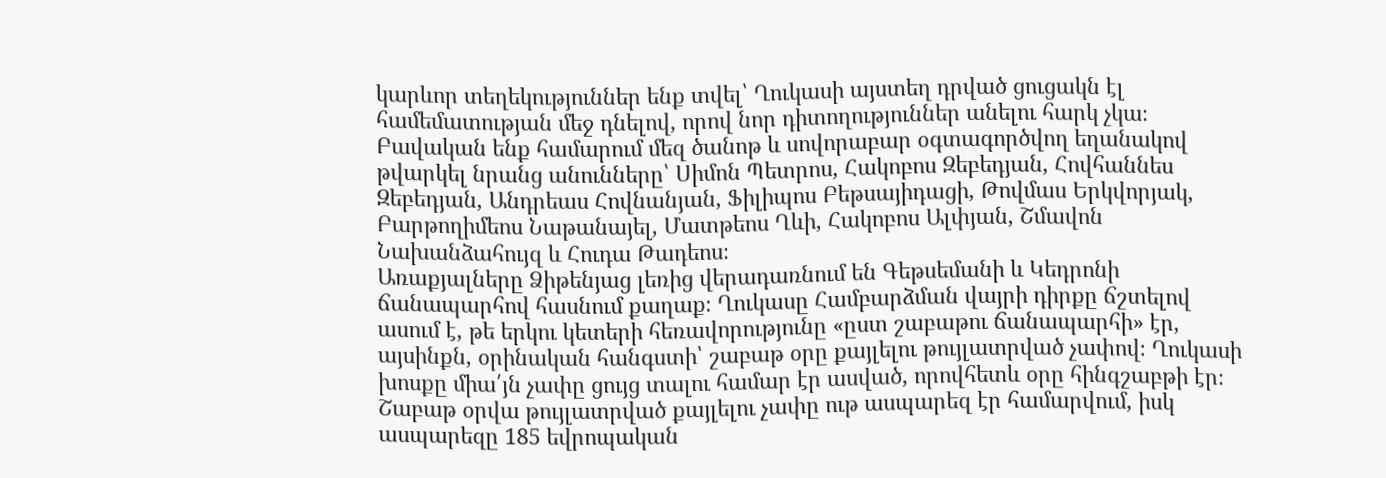կարևոր տեղեկություններ ենք տվել՝ Ղուկասի այստեղ դրված ցուցակն էլ համեմատության մեջ դնելով, որով նոր դիտողություններ անելու հարկ չկա։ Բավական ենք համարում մեզ ծանոթ և սովորաբար օգտագործվող եղանակով թվարկել նրանց անունները՝ Սիմոն Պետրոս, Հակոբոս Զեբեդյան, Հովհաննես Զեբեդյան, Անդրեաս Հովնանյան, Ֆիլիպոս Բեթսայիդացի, Թովմաս Երկվորյակ, Բարթողիմեոս Նաթանայել, Մատթեոս Ղևի, Հակոբոս Ալփյան, Շմավոն Նախանձահույզ և Հուդա Թադեոս։
Առաքյալները Ձիթենյաց լեռից վերադառնում են Գեթսեմանի և Կեդրոնի ճանապարհով հասնում քաղաք։ Ղուկասը Համբարձման վայրի դիրքը ճշտելով ասում է, թե երկու կետերի հեռավորությունը «ըստ շաբաթու ճանապարհի» էր, այսինքն, օրինական հանգստի՝ շաբաթ օրը քայլելու թույլատրված չափով։ Ղուկասի խոսքը միա՛յն չափը ցույց տալու համար էր ասված, որովհետև օրը հինգշաբթի էր։ Շաբաթ օրվա թույլատրված քայլելու չափը ութ ասպարեզ էր համարվում, իսկ ասպարեզը 185 եվրոպական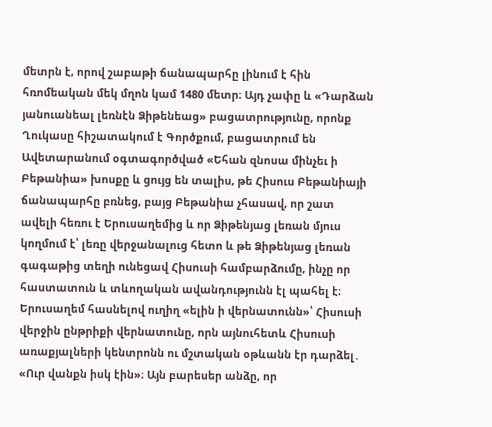մետրն է, որով շաբաթի ճանապարհը լինում է հին հռոմեական մեկ մղոն կամ 1480 մետր։ Այդ չափը և «Դարձան յանուանեալ լեռնէն Ձիթենեաց» բացատրությունը, որոնք Ղուկասը հիշատակում է Գործքում, բացատրում են Ավետարանում օգտագործված «Եհան զնոսա մինչեւ ի Բեթանիա» խոսքը և ցույց են տալիս, թե Հիսուս Բեթանիայի ճանապարհը բռնեց, բայց Բեթանիա չհասավ, որ շատ ավելի հեռու է Երուսաղեմից և որ Ձիթենյաց լեռան մյուս կողմում է՝ լեռը վերջանալուց հետո և թե Ձիթենյաց լեռան գագաթից տեղի ունեցավ Հիսուսի համբարձումը, ինչը որ հաստատուն և տևողական ավանդությունն էլ պահել է։
Երուսաղեմ հասնելով ուղիղ «ելին ի վերնատունն»՝ Հիսուսի վերջին ընթրիքի վերնատունը, որն այնուհետև Հիսուսի առաքյալների կենտրոնն ու մշտական օթևանն էր դարձել․ «Ուր վանքն իսկ էին»։ Այն բարեսեր անձը, որ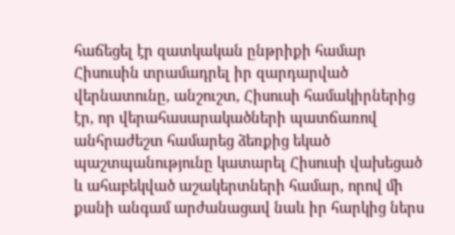հաճեցել էր զատկական ընթրիքի համար Հիսուսին տրամադրել իր զարդարված վերնատունը, անշուշտ, Հիսուսի համակիրներից էր, որ վերահասարակածների պատճառով անհրաժեշտ համարեց ձեռքից եկած պաշտպանությունը կատարել Հիսուսի վախեցած և ահաբեկված աշակերտների համար, որով մի քանի անգամ արժանացավ նաև իր հարկից ներս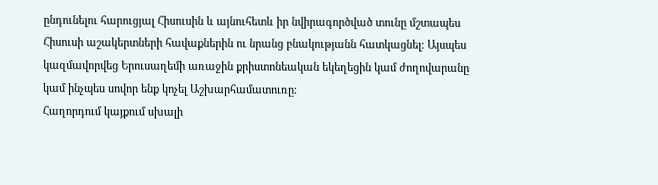ընդունելու հարուցյալ Հիսուսին և այնուհետև իր նվիրագործված տունը մշտապես Հիսուսի աշակերտների հավաքներին ու նրանց բնակությանն հատկացնել։ Այսպես կազմավորվեց Երուսաղեմի առաջին քրիստոնեական եկեղեցին կամ ժողովարանը կամ ինչպես սովոր ենք կոչել Աշխարհամատուռը։
Հաղորդում կայքում սխալի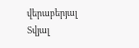վերաբերյալ
Տվյալ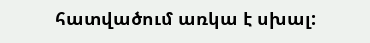հատվածում առկա է սխալ: